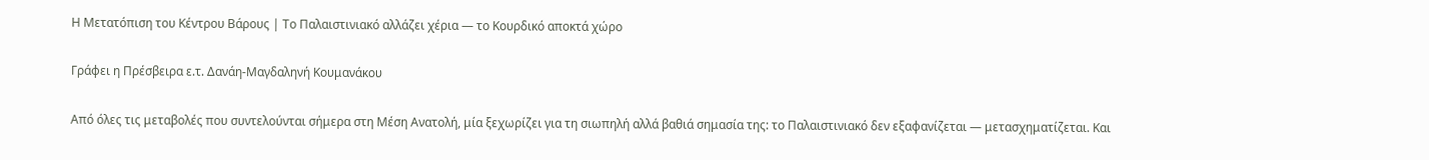Η Μετατόπιση του Κέντρου Βάρους | Το Παλαιστινιακό αλλάζει χέρια — το Κουρδικό αποκτά χώρο

Γράφει η Πρέσβειρα ε.τ. Δανάη-Μαγδαληνή Κουμανάκου

Από όλες τις μεταβολές που συντελούνται σήμερα στη Μέση Ανατολή, μία ξεχωρίζει για τη σιωπηλή αλλά βαθιά σημασία της: το Παλαιστινιακό δεν εξαφανίζεται — μετασχηματίζεται. Και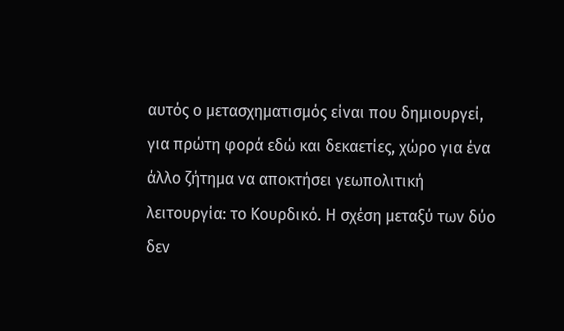αυτός ο μετασχηματισμός είναι που δημιουργεί, για πρώτη φορά εδώ και δεκαετίες, χώρο για ένα άλλο ζήτημα να αποκτήσει γεωπολιτική λειτουργία: το Κουρδικό. Η σχέση μεταξύ των δύο δεν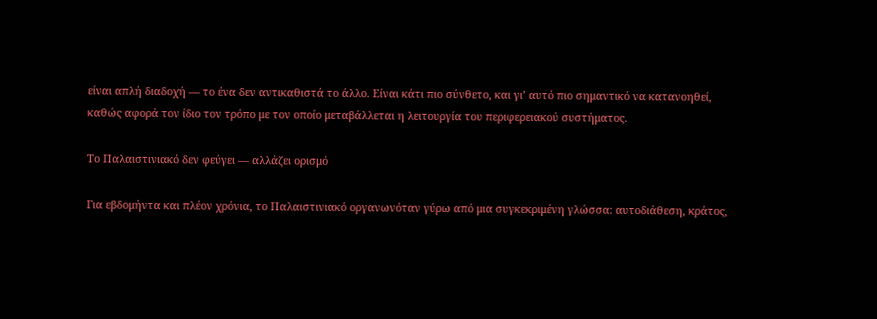είναι απλή διαδοχή — το ένα δεν αντικαθιστά το άλλο. Είναι κάτι πιο σύνθετο, και γι’ αυτό πιο σημαντικό να κατανοηθεί, καθώς αφορά τον ίδιο τον τρόπο με τον οποίο μεταβάλλεται η λειτουργία του περιφερειακού συστήματος.

Το Παλαιστινιακό δεν φεύγει — αλλάζει ορισμό

Για εβδομήντα και πλέον χρόνια, το Παλαιστινιακό οργανωνόταν γύρω από μια συγκεκριμένη γλώσσα: αυτοδιάθεση, κράτος,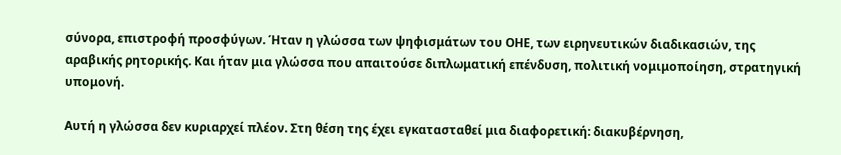σύνορα, επιστροφή προσφύγων. Ήταν η γλώσσα των ψηφισμάτων του ΟΗΕ, των ειρηνευτικών διαδικασιών, της αραβικής ρητορικής. Και ήταν μια γλώσσα που απαιτούσε διπλωματική επένδυση, πολιτική νομιμοποίηση, στρατηγική υπομονή.

Αυτή η γλώσσα δεν κυριαρχεί πλέον. Στη θέση της έχει εγκατασταθεί μια διαφορετική: διακυβέρνηση,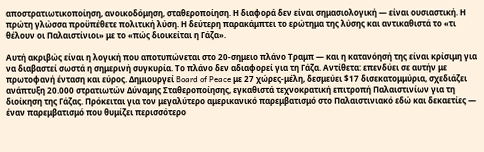αποστρατιωτικοποίηση, ανοικοδόμηση, σταθεροποίηση. Η διαφορά δεν είναι σημασιολογική — είναι ουσιαστική. Η πρώτη γλώσσα προϋπέθετε πολιτική λύση. Η δεύτερη παρακάμπτει το ερώτημα της λύσης και αντικαθιστά το «τι θέλουν οι Παλαιστίνιοι» με το «πώς διοικείται η Γάζα».

Αυτή ακριβώς είναι η λογική που αποτυπώνεται στο 20-σημειο πλάνο Τραμπ — και η κατανόησή της είναι κρίσιμη για να διαβαστεί σωστά η σημερινή συγκυρία. Το πλάνο δεν αδιαφορεί για τη Γάζα. Αντίθετα: επενδύει σε αυτήν με πρωτοφανή ένταση και εύρος. Δημιουργεί Board of Peace με 27 χώρες-μέλη, δεσμεύει $17 δισεκατομμύρια, σχεδιάζει ανάπτυξη 20.000 στρατιωτών Δύναμης Σταθεροποίησης, εγκαθιστά τεχνοκρατική επιτροπή Παλαιστινίων για τη διοίκηση της Γάζας. Πρόκειται για τον μεγαλύτερο αμερικανικό παρεμβατισμό στο Παλαιστινιακό εδώ και δεκαετίες — έναν παρεμβατισμό που θυμίζει περισσότερο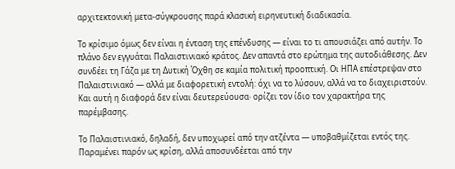αρχιτεκτονική μετα-σύγκρουσης παρά κλασική ειρηνευτική διαδικασία.

Το κρίσιμο όμως δεν είναι η ένταση της επένδυσης — είναι το τι απουσιάζει από αυτήν. Το πλάνο δεν εγγυάται Παλαιστινιακό κράτος. Δεν απαντά στο ερώτημα της αυτοδιάθεσης. Δεν συνδέει τη Γάζα με τη Δυτική Όχθη σε καμία πολιτική προοπτική. Οι ΗΠΑ επέστρεψαν στο Παλαιστινιακό — αλλά με διαφορετική εντολή: όχι να το λύσουν, αλλά να το διαχειριστούν. Και αυτή η διαφορά δεν είναι δευτερεύουσα· ορίζει τον ίδιο τον χαρακτήρα της παρέμβασης.

Το Παλαιστινιακό, δηλαδή, δεν υποχωρεί από την ατζέντα — υποβαθμίζεται εντός της. Παραμένει παρόν ως κρίση, αλλά αποσυνδέεται από την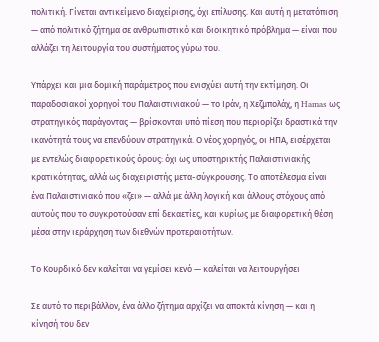πολιτική. Γίνεται αντικείμενο διαχείρισης, όχι επίλυσης. Και αυτή η μετατόπιση — από πολιτικό ζήτημα σε ανθρωπιστικό και διοικητικό πρόβλημα — είναι που αλλάζει τη λειτουργία του συστήματος γύρω του.

Υπάρχει και μια δομική παράμετρος που ενισχύει αυτή την εκτίμηση. Οι παραδοσιακοί χορηγοί του Παλαιστινιακού — το Ιράν, η Χεζμπολάχ, η Hamas ως στρατηγικός παράγοντας — βρίσκονται υπό πίεση που περιορίζει δραστικά την ικανότητά τους να επενδύουν στρατηγικά. Ο νέος χορηγός, οι ΗΠΑ, εισέρχεται με εντελώς διαφορετικούς όρους: όχι ως υποστηρικτής Παλαιστινιακής κρατικότητας, αλλά ως διαχειριστής μετα-σύγκρουσης. Το αποτέλεσμα είναι ένα Παλαιστινιακό που «ζει» — αλλά με άλλη λογική και άλλους στόχους από αυτούς που το συγκροτούσαν επί δεκαετίες, και κυρίως με διαφορετική θέση μέσα στην ιεράρχηση των διεθνών προτεραιοτήτων.

Το Κουρδικό δεν καλείται να γεμίσει κενό — καλείται να λειτουργήσει

Σε αυτό το περιβάλλον, ένα άλλο ζήτημα αρχίζει να αποκτά κίνηση — και η κίνησή του δεν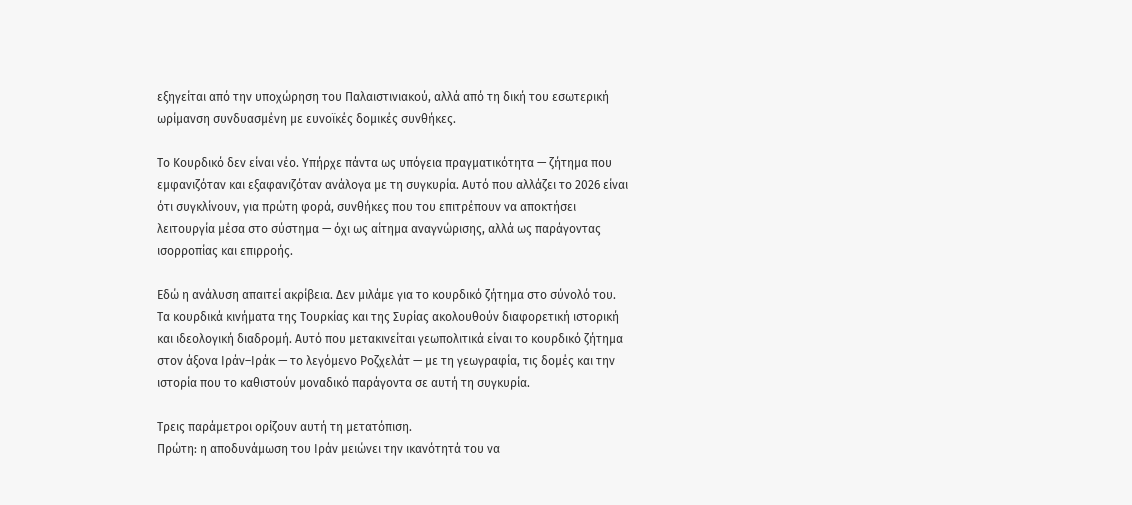εξηγείται από την υποχώρηση του Παλαιστινιακού, αλλά από τη δική του εσωτερική ωρίμανση συνδυασμένη με ευνοϊκές δομικές συνθήκες.

Το Κουρδικό δεν είναι νέο. Υπήρχε πάντα ως υπόγεια πραγματικότητα — ζήτημα που εμφανιζόταν και εξαφανιζόταν ανάλογα με τη συγκυρία. Αυτό που αλλάζει το 2026 είναι ότι συγκλίνουν, για πρώτη φορά, συνθήκες που του επιτρέπουν να αποκτήσει λειτουργία μέσα στο σύστημα — όχι ως αίτημα αναγνώρισης, αλλά ως παράγοντας ισορροπίας και επιρροής.

Εδώ η ανάλυση απαιτεί ακρίβεια. Δεν μιλάμε για το κουρδικό ζήτημα στο σύνολό του. Τα κουρδικά κινήματα της Τουρκίας και της Συρίας ακολουθούν διαφορετική ιστορική και ιδεολογική διαδρομή. Αυτό που μετακινείται γεωπολιτικά είναι το κουρδικό ζήτημα στον άξονα Ιράν–Ιράκ — το λεγόμενο Ροζχελάτ — με τη γεωγραφία, τις δομές και την ιστορία που το καθιστούν μοναδικό παράγοντα σε αυτή τη συγκυρία.

Τρεις παράμετροι ορίζουν αυτή τη μετατόπιση.
Πρώτη: η αποδυνάμωση του Ιράν μειώνει την ικανότητά του να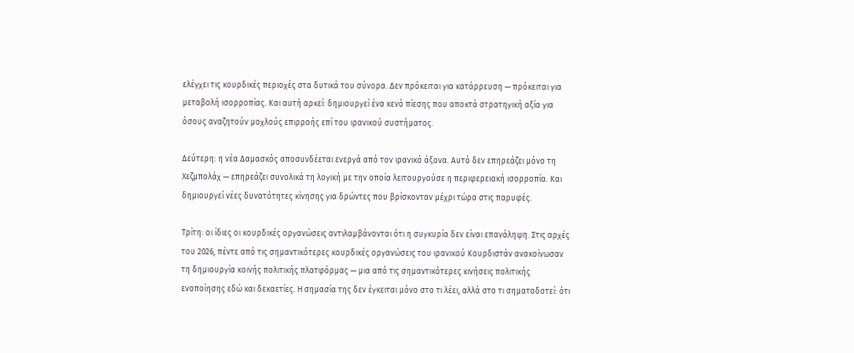ελέγχει τις κουρδικές περιοχές στα δυτικά του σύνορα. Δεν πρόκειται για κατάρρευση — πρόκειται για μεταβολή ισορροπίας. Και αυτή αρκεί: δημιουργεί ένα κενό πίεσης που αποκτά στρατηγική αξία για όσους αναζητούν μοχλούς επιρροής επί του ιρανικού συστήματος.

Δεύτερη: η νέα Δαμασκός αποσυνδέεται ενεργά από τον ιρανικό άξονα. Αυτό δεν επηρεάζει μόνο τη Χεζμπολάχ — επηρεάζει συνολικά τη λογική με την οποία λειτουργούσε η περιφερειακή ισορροπία. Και δημιουργεί νέες δυνατότητες κίνησης για δρώντες που βρίσκονταν μέχρι τώρα στις παρυφές.

Τρίτη: οι ίδιες οι κουρδικές οργανώσεις αντιλαμβάνονται ότι η συγκυρία δεν είναι επανάληψη. Στις αρχές του 2026, πέντε από τις σημαντικότερες κουρδικές οργανώσεις του ιρανικού Κουρδιστάν ανακοίνωσαν τη δημιουργία κοινής πολιτικής πλατφόρμας — μια από τις σημαντικότερες κινήσεις πολιτικής ενοποίησης εδώ και δεκαετίες. Η σημασία της δεν έγκειται μόνο στο τι λέει, αλλά στο τι σηματοδοτεί: ότι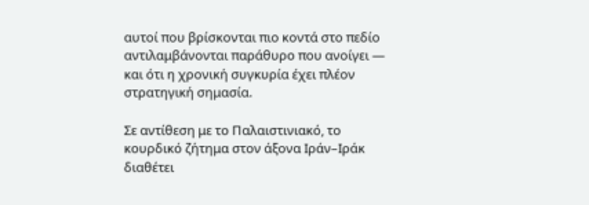αυτοί που βρίσκονται πιο κοντά στο πεδίο αντιλαμβάνονται παράθυρο που ανοίγει — και ότι η χρονική συγκυρία έχει πλέον στρατηγική σημασία.

Σε αντίθεση με το Παλαιστινιακό, το κουρδικό ζήτημα στον άξονα Ιράν–Ιράκ διαθέτει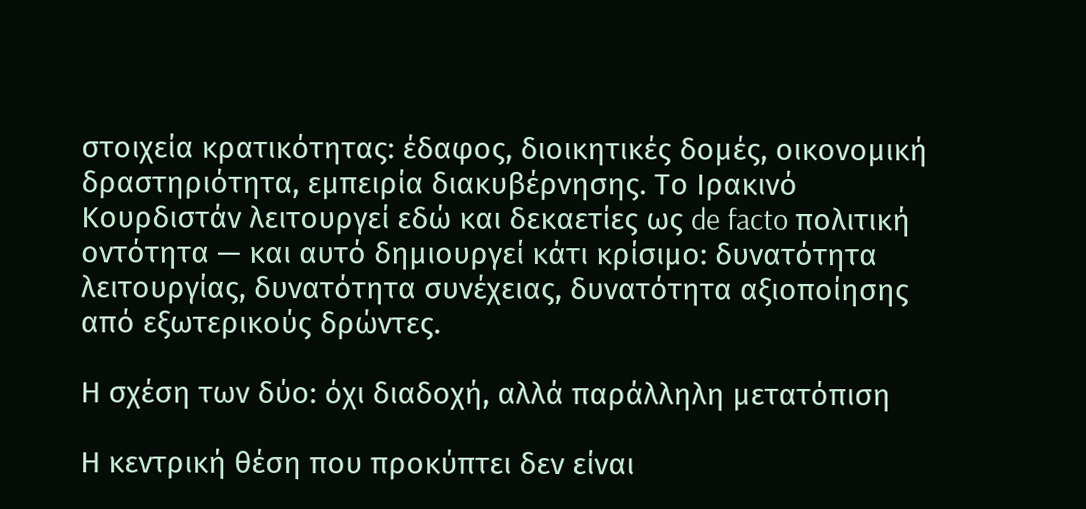στοιχεία κρατικότητας: έδαφος, διοικητικές δομές, οικονομική δραστηριότητα, εμπειρία διακυβέρνησης. Το Ιρακινό Κουρδιστάν λειτουργεί εδώ και δεκαετίες ως de facto πολιτική οντότητα — και αυτό δημιουργεί κάτι κρίσιμο: δυνατότητα λειτουργίας, δυνατότητα συνέχειας, δυνατότητα αξιοποίησης από εξωτερικούς δρώντες.

Η σχέση των δύο: όχι διαδοχή, αλλά παράλληλη μετατόπιση

Η κεντρική θέση που προκύπτει δεν είναι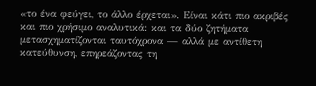«το ένα φεύγει, το άλλο έρχεται». Είναι κάτι πιο ακριβές και πιο χρήσιμο αναλυτικά: και τα δύο ζητήματα μετασχηματίζονται ταυτόχρονα — αλλά με αντίθετη κατεύθυνση, επηρεάζοντας τη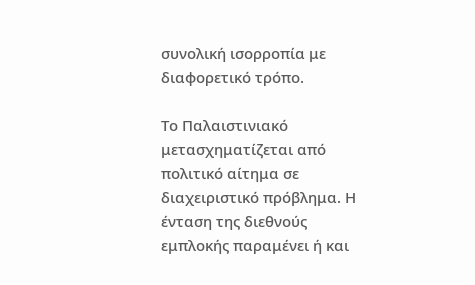συνολική ισορροπία με διαφορετικό τρόπο.

Το Παλαιστινιακό μετασχηματίζεται από πολιτικό αίτημα σε διαχειριστικό πρόβλημα. Η ένταση της διεθνούς εμπλοκής παραμένει ή και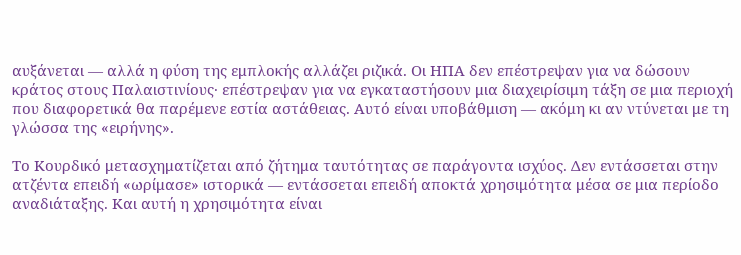αυξάνεται — αλλά η φύση της εμπλοκής αλλάζει ριζικά. Οι ΗΠΑ δεν επέστρεψαν για να δώσουν κράτος στους Παλαιστινίους· επέστρεψαν για να εγκαταστήσουν μια διαχειρίσιμη τάξη σε μια περιοχή που διαφορετικά θα παρέμενε εστία αστάθειας. Αυτό είναι υποβάθμιση — ακόμη κι αν ντύνεται με τη γλώσσα της «ειρήνης».

Το Κουρδικό μετασχηματίζεται από ζήτημα ταυτότητας σε παράγοντα ισχύος. Δεν εντάσσεται στην ατζέντα επειδή «ωρίμασε» ιστορικά — εντάσσεται επειδή αποκτά χρησιμότητα μέσα σε μια περίοδο αναδιάταξης. Και αυτή η χρησιμότητα είναι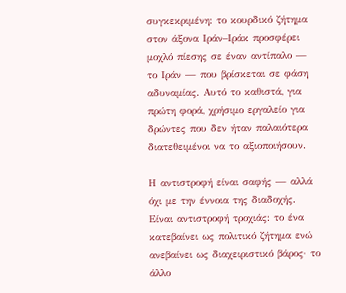συγκεκριμένη: το κουρδικό ζήτημα στον άξονα Ιράν–Ιράκ προσφέρει μοχλό πίεσης σε έναν αντίπαλο — το Ιράν — που βρίσκεται σε φάση αδυναμίας. Αυτό το καθιστά, για πρώτη φορά, χρήσιμο εργαλείο για δρώντες που δεν ήταν παλαιότερα διατεθειμένοι να το αξιοποιήσουν.

Η αντιστροφή είναι σαφής — αλλά όχι με την έννοια της διαδοχής. Είναι αντιστροφή τροχιάς: το ένα κατεβαίνει ως πολιτικό ζήτημα ενώ ανεβαίνει ως διαχειριστικό βάρος· το άλλο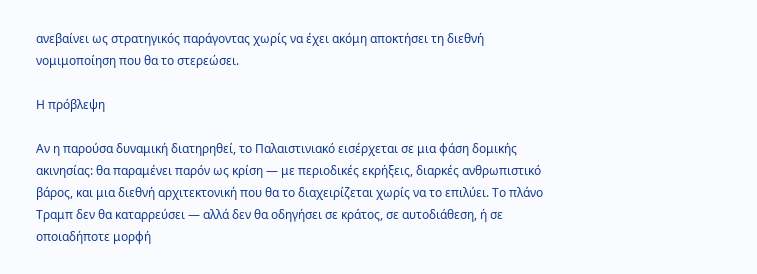ανεβαίνει ως στρατηγικός παράγοντας χωρίς να έχει ακόμη αποκτήσει τη διεθνή νομιμοποίηση που θα το στερεώσει.

Η πρόβλεψη

Αν η παρούσα δυναμική διατηρηθεί, το Παλαιστινιακό εισέρχεται σε μια φάση δομικής ακινησίας: θα παραμένει παρόν ως κρίση — με περιοδικές εκρήξεις, διαρκές ανθρωπιστικό βάρος, και μια διεθνή αρχιτεκτονική που θα το διαχειρίζεται χωρίς να το επιλύει. Το πλάνο Τραμπ δεν θα καταρρεύσει — αλλά δεν θα οδηγήσει σε κράτος, σε αυτοδιάθεση, ή σε οποιαδήποτε μορφή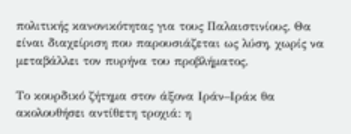πολιτικής κανονικότητας για τους Παλαιστινίους. Θα είναι διαχείριση που παρουσιάζεται ως λύση, χωρίς να μεταβάλλει τον πυρήνα του προβλήματος.

Το κουρδικό ζήτημα στον άξονα Ιράν–Ιράκ θα ακολουθήσει αντίθετη τροχιά: η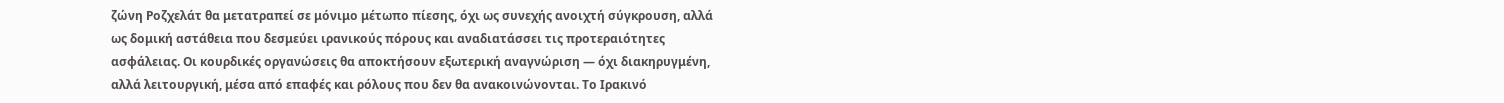ζώνη Ροζχελάτ θα μετατραπεί σε μόνιμο μέτωπο πίεσης, όχι ως συνεχής ανοιχτή σύγκρουση, αλλά ως δομική αστάθεια που δεσμεύει ιρανικούς πόρους και αναδιατάσσει τις προτεραιότητες ασφάλειας. Οι κουρδικές οργανώσεις θα αποκτήσουν εξωτερική αναγνώριση — όχι διακηρυγμένη, αλλά λειτουργική, μέσα από επαφές και ρόλους που δεν θα ανακοινώνονται. Το Ιρακινό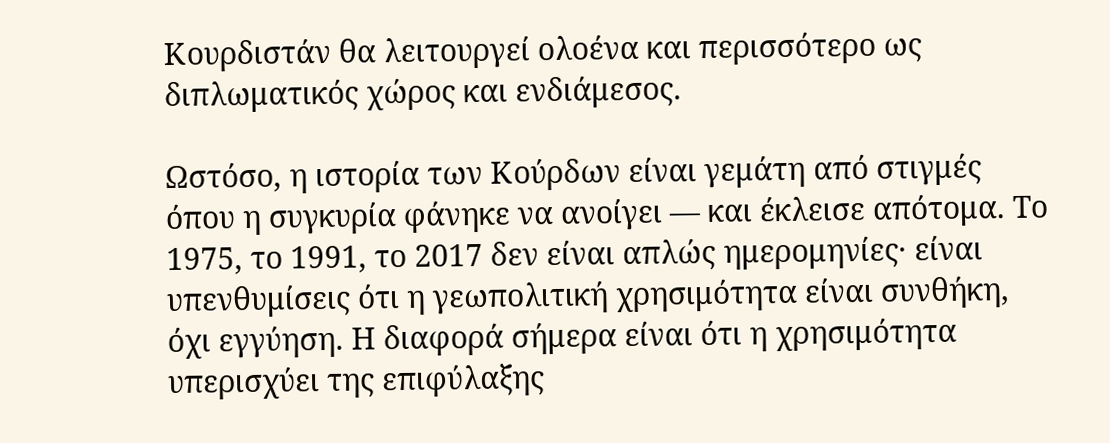Κουρδιστάν θα λειτουργεί ολοένα και περισσότερο ως διπλωματικός χώρος και ενδιάμεσος.

Ωστόσο, η ιστορία των Κούρδων είναι γεμάτη από στιγμές όπου η συγκυρία φάνηκε να ανοίγει — και έκλεισε απότομα. Το 1975, το 1991, το 2017 δεν είναι απλώς ημερομηνίες· είναι υπενθυμίσεις ότι η γεωπολιτική χρησιμότητα είναι συνθήκη, όχι εγγύηση. Η διαφορά σήμερα είναι ότι η χρησιμότητα υπερισχύει της επιφύλαξης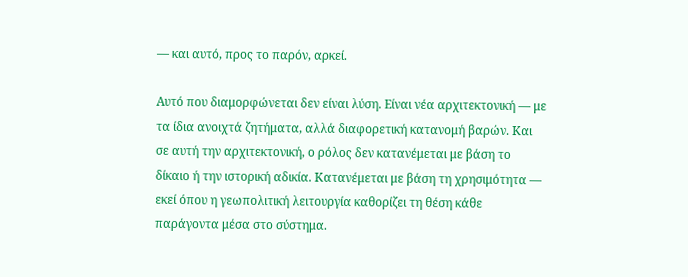— και αυτό, προς το παρόν, αρκεί.

Αυτό που διαμορφώνεται δεν είναι λύση. Είναι νέα αρχιτεκτονική — με τα ίδια ανοιχτά ζητήματα, αλλά διαφορετική κατανομή βαρών. Και σε αυτή την αρχιτεκτονική, ο ρόλος δεν κατανέμεται με βάση το δίκαιο ή την ιστορική αδικία. Κατανέμεται με βάση τη χρησιμότητα — εκεί όπου η γεωπολιτική λειτουργία καθορίζει τη θέση κάθε παράγοντα μέσα στο σύστημα.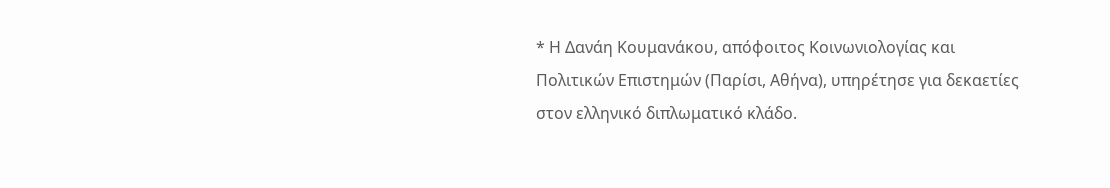* Η Δανάη Κουμανάκου, απόφοιτος Κοινωνιολογίας και Πολιτικών Επιστημών (Παρίσι, Αθήνα), υπηρέτησε για δεκαετίες στον ελληνικό διπλωματικό κλάδο.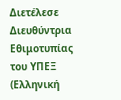Διετέλεσε Διευθύντρια Εθιμοτυπίας του ΥΠΕΞ (Ελληνική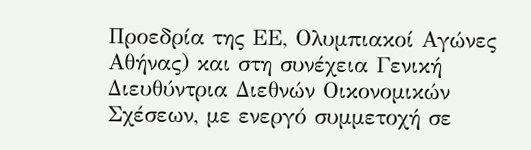Προεδρία της ΕΕ, Ολυμπιακοί Αγώνες Αθήνας) και στη συνέχεια Γενική Διευθύντρια Διεθνών Οικονομικών Σχέσεων, με ενεργό συμμετοχή σε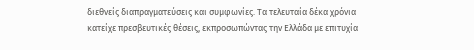διεθνείς διαπραγματεύσεις και συμφωνίες. Τα τελευταία δέκα χρόνια κατείχε πρεσβευτικές θέσεις, εκπροσωπώντας την Ελλάδα με επιτυχία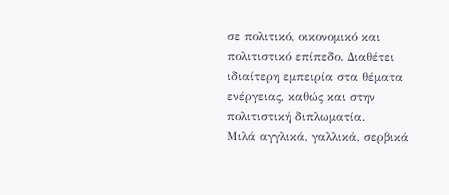σε πολιτικό, οικονομικό και πολιτιστικό επίπεδο. Διαθέτει ιδιαίτερη εμπειρία στα θέματα ενέργειας, καθώς και στην πολιτιστική διπλωματία.
Μιλά αγγλικά, γαλλικά, σερβικά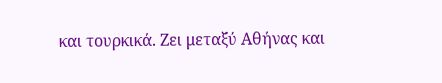και τουρκικά. Ζει μεταξύ Αθήνας και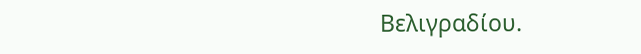Βελιγραδίου.